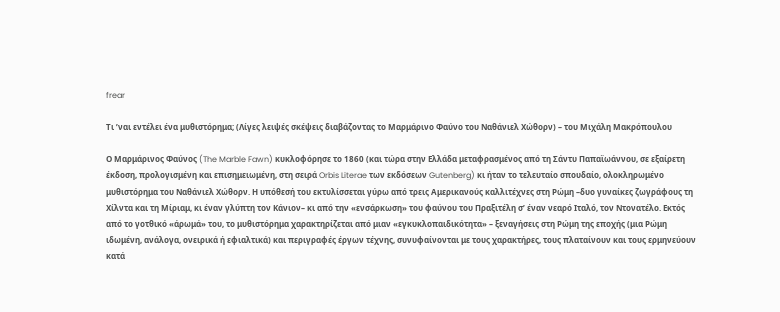frear

Τι ’ναι εντέλει ένα μυθιστόρημα; (Λίγες λειψές σκέψεις διαβάζοντας το Μαρμάρινο Φαύνο του Ναθάνιελ Χώθορν) – του Μιχάλη Μακρόπουλου

Ο Μαρμάρινος Φαύνος (The Marble Fawn) κυκλοφόρησε το 1860 (και τώρα στην Ελλάδα μεταφρασμένος από τη Σάντυ Παπαϊωάννου, σε εξαίρετη έκδοση, προλογισμένη και επισημειωμένη, στη σειρά Orbis Literae των εκδόσεων Gutenberg) κι ήταν το τελευταίο σπουδαίο, ολοκληρωμένο μυθιστόρημα του Ναθάνιελ Χώθορν. Η υπόθεσή του εκτυλίσσεται γύρω από τρεις Αμερικανούς καλλιτέχνες στη Ρώμη –δυο γυναίκες ζωγράφους τη Χίλντα και τη Μίριαμ, κι έναν γλύπτη τον Κάνιον– κι από την «ενσάρκωση» του φαύνου του Πραξιτέλη σ’ έναν νεαρό Ιταλό, τον Ντονατέλο. Εκτός από το γοτθικό «άρωμά» του, το μυθιστόρημα χαρακτηρίζεται από μιαν «εγκυκλοπαιδικότητα» – ξεναγήσεις στη Ρώμη της εποχής (μια Ρώμη ιδωμένη, ανάλογα, ονειρικά ή εφιαλτικά) και περιγραφές έργων τέχνης, συνυφαίνονται με τους χαρακτήρες, τους πλαταίνουν και τους ερμηνεύουν κατά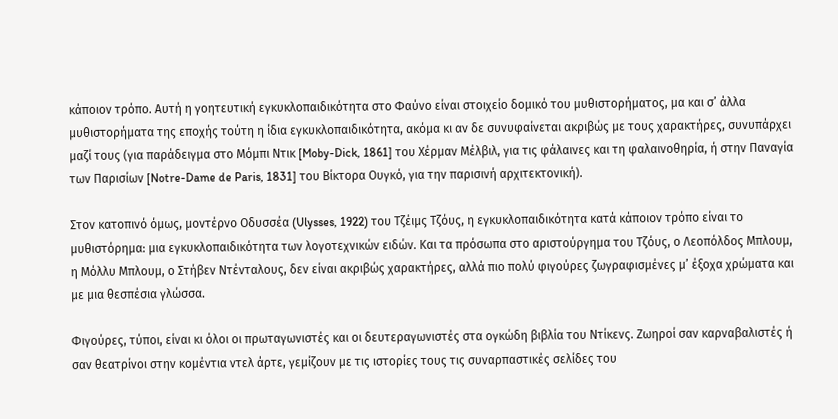κάποιον τρόπο. Αυτή η γοητευτική εγκυκλοπαιδικότητα στο Φαύνο είναι στοιχείο δομικό του μυθιστορήματος, μα και σ’ άλλα μυθιστορήματα της εποχής τούτη η ίδια εγκυκλοπαιδικότητα, ακόμα κι αν δε συνυφαίνεται ακριβώς με τους χαρακτήρες, συνυπάρχει μαζί τους (για παράδειγμα στο Μόμπι Ντικ [Moby-Dick, 1861] του Χέρμαν Μέλβιλ, για τις φάλαινες και τη φαλαινοθηρία, ή στην Παναγία των Παρισίων [Notre-Dame de Paris, 1831] του Βίκτορα Ουγκό, για την παρισινή αρχιτεκτονική).

Στον κατοπινό όμως, μοντέρνο Οδυσσέα (Ulysses, 1922) του Τζέιμς Τζόυς, η εγκυκλοπαιδικότητα κατά κάποιον τρόπο είναι το μυθιστόρημα: μια εγκυκλοπαιδικότητα των λογοτεχνικών ειδών. Και τα πρόσωπα στο αριστούργημα του Τζόυς, ο Λεοπόλδος Μπλουμ, η Μόλλυ Μπλουμ, ο Στήβεν Ντένταλους, δεν είναι ακριβώς χαρακτήρες, αλλά πιο πολύ φιγούρες ζωγραφισμένες μ’ έξοχα χρώματα και με μια θεσπέσια γλώσσα.

Φιγούρες, τύποι, είναι κι όλοι οι πρωταγωνιστές και οι δευτεραγωνιστές στα ογκώδη βιβλία του Ντίκενς. Ζωηροί σαν καρναβαλιστές ή σαν θεατρίνοι στην κομέντια ντελ άρτε, γεμίζουν με τις ιστορίες τους τις συναρπαστικές σελίδες του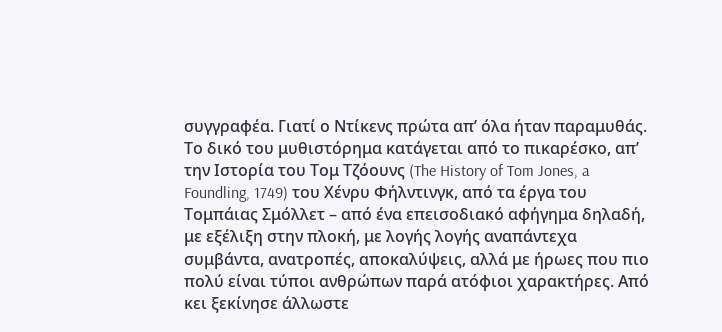συγγραφέα. Γιατί ο Ντίκενς πρώτα απ’ όλα ήταν παραμυθάς. Το δικό του μυθιστόρημα κατάγεται από το πικαρέσκο, απ’ την Ιστορία του Τομ Τζόουνς (The History of Tom Jones, a Foundling, 1749) του Χένρυ Φήλντινγκ, από τα έργα του Τομπάιας Σμόλλετ – από ένα επεισοδιακό αφήγημα δηλαδή, με εξέλιξη στην πλοκή, με λογής λογής αναπάντεχα συμβάντα, ανατροπές, αποκαλύψεις, αλλά με ήρωες που πιο πολύ είναι τύποι ανθρώπων παρά ατόφιοι χαρακτήρες. Από κει ξεκίνησε άλλωστε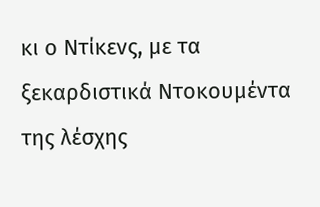κι ο Ντίκενς, με τα ξεκαρδιστικά Ντοκουμέντα της λέσχης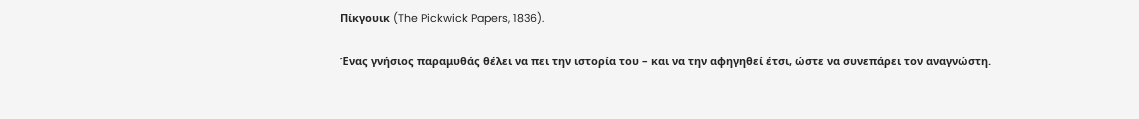Πίκγουικ (The Pickwick Papers, 1836).

Ένας γνήσιος παραμυθάς θέλει να πει την ιστορία του – και να την αφηγηθεί έτσι, ώστε να συνεπάρει τον αναγνώστη.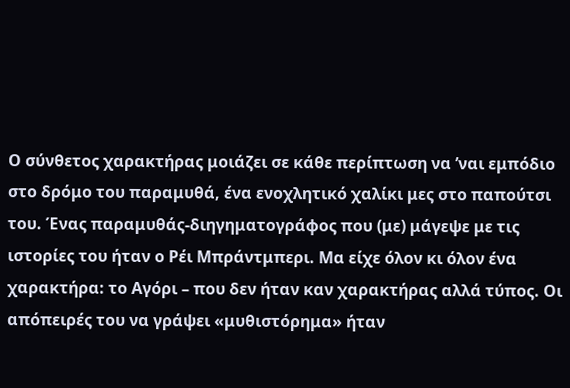Ο σύνθετος χαρακτήρας μοιάζει σε κάθε περίπτωση να ’ναι εμπόδιο στο δρόμο του παραμυθά, ένα ενοχλητικό χαλίκι μες στο παπούτσι του. Ένας παραμυθάς-διηγηματογράφος που (με) μάγεψε με τις ιστορίες του ήταν ο Ρέι Μπράντμπερι. Μα είχε όλον κι όλον ένα χαρακτήρα: το Αγόρι – που δεν ήταν καν χαρακτήρας αλλά τύπος. Οι απόπειρές του να γράψει «μυθιστόρημα» ήταν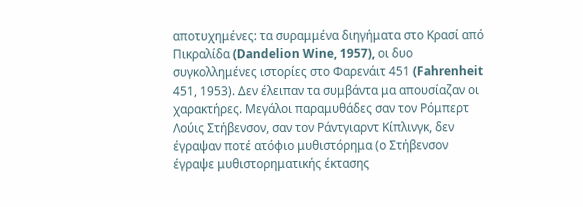αποτυχημένες: τα συραμμένα διηγήματα στο Κρασί από Πικραλίδα (Dandelion Wine, 1957), οι δυο συγκολλημένες ιστορίες στο Φαρενάιτ 451 (Fahrenheit 451, 1953). Δεν έλειπαν τα συμβάντα μα απουσίαζαν οι χαρακτήρες. Μεγάλοι παραμυθάδες σαν τον Ρόμπερτ Λούις Στήβενσον, σαν τον Ράντγιαρντ Κίπλινγκ, δεν έγραψαν ποτέ ατόφιο μυθιστόρημα (ο Στήβενσον έγραψε μυθιστορηματικής έκτασης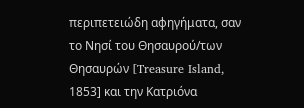περιπετειώδη αφηγήματα, σαν το Νησί του Θησαυρού/των Θησαυρών [Treasure Island, 1853] και την Κατριόνα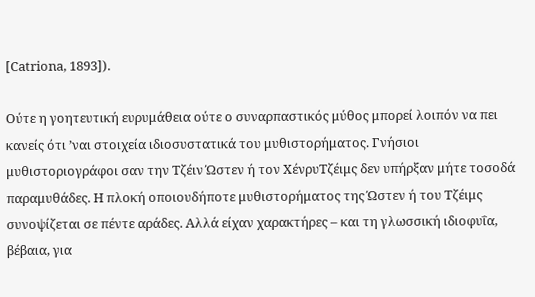[Catriona, 1893]).

Ούτε η γοητευτική ευρυμάθεια ούτε ο συναρπαστικός μύθος μπορεί λοιπόν να πει κανείς ότι ’ναι στοιχεία ιδιοσυστατικά του μυθιστορήματος. Γνήσιοι μυθιστοριογράφοι σαν την Τζέιν Ώστεν ή τον ΧένρυΤζέιμς δεν υπήρξαν μήτε τοσοδά παραμυθάδες. Η πλοκή οποιουδήποτε μυθιστορήματος της Ώστεν ή του Τζέιμς συνοψίζεται σε πέντε αράδες. Αλλά είχαν χαρακτήρες – και τη γλωσσική ιδιοφυΐα, βέβαια, για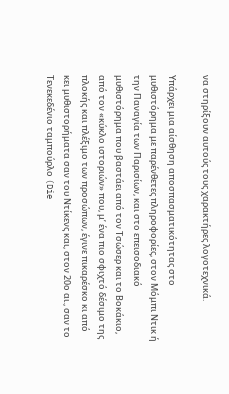να στηρίξουν αυτούς τους χαρακτήρες λογοτεχνικά.

Υπάρχει μια αίσθηση αποσπασματικότητας στο μυθιστόρημα με παρένθετες πληροφορίες, στον Μόμπι Ντικ ή την Παναγία των Παρισίων, και στο επεισοδιακό μυθιστόρημα που βαστάει από τον Τσώσερ και το Βοκάκιο, από τον «κύκλο ιστοριών» που, μ’ ένα πιο σφιχτό δέσιμο της πλοκής και πλέξιμο των προσώπων, έγινε πικαρέσκο κι από κει μυθιστορήματα σαν του Ντίκενς και, στον 20ο αι., σαν το Τενεκεδένιο ταμπούρλο (Die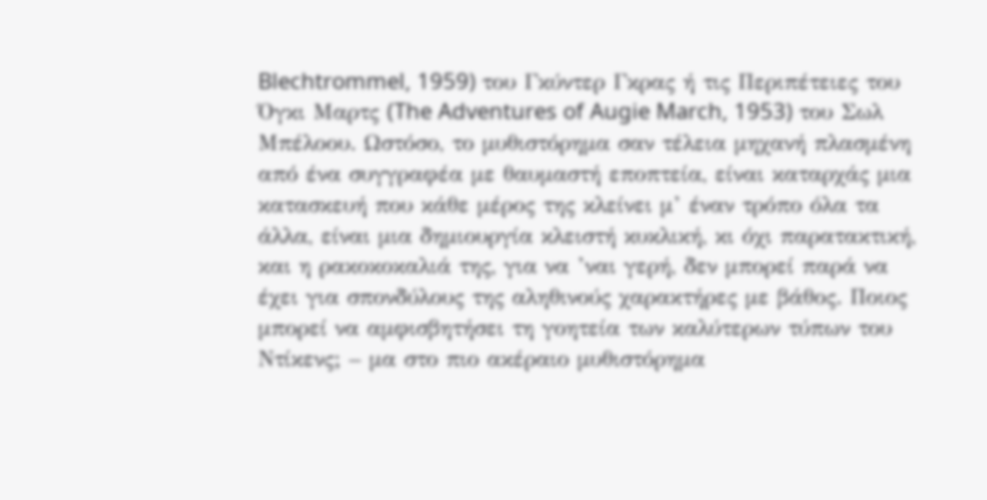Blechtrommel, 1959) του Γκύντερ Γκρας ή τις Περιπέτειες του Όγκι Μαρτς (The Adventures of Augie March, 1953) του Σωλ Μπέλοου. Ωστόσο, το μυθιστόρημα σαν τέλεια μηχανή πλασμένη από ένα συγγραφέα με θαυμαστή εποπτεία, είναι καταρχάς μια κατασκευή που κάθε μέρος της κλείνει μ’ έναν τρόπο όλα τα άλλα, είναι μια δημιουργία κλειστή κυκλική, κι όχι παρατακτική, και η ρακοκοκαλιά της, για να ’ναι γερή, δεν μπορεί παρά να έχει για σπονδύλους της αληθινούς χαρακτήρες με βάθος. Ποιος μπορεί να αμφισβητήσει τη γοητεία των καλύτερων τύπων του Ντίκενς; – μα στο πιο ακέραιο μυθιστόρημα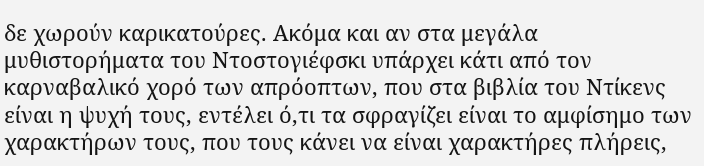δε χωρούν καρικατούρες. Ακόμα και αν στα μεγάλα μυθιστορήματα του Ντοστογιέφσκι υπάρχει κάτι από τον καρναβαλικό χορό των απρόοπτων, που στα βιβλία του Ντίκενς είναι η ψυχή τους, εντέλει ό,τι τα σφραγίζει είναι το αμφίσημο των χαρακτήρων τους, που τους κάνει να είναι χαρακτήρες πλήρεις,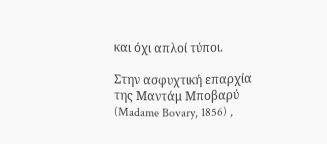και όχι απλοί τύποι.

Στην ασφυχτική επαρχία της Μαντάμ Μποβαρύ (Madame Bovary, 1856) ,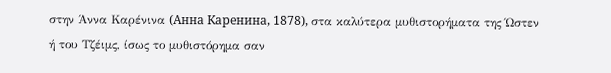στην Άννα Καρένινα (Анна Каренина, 1878), στα καλύτερα μυθιστορήματα της Ώστεν ή του Τζέιμς, ίσως το μυθιστόρημα σαν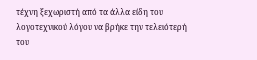τέχνη ξεχωριστή από τα άλλα είδη του λογοτεχνικού λόγου να βρήκε την τελειότερή του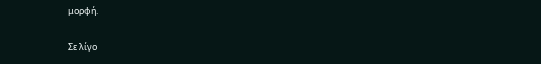μορφή.

Σε λίγο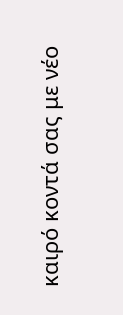καιρό κοντά σας με νέο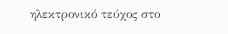ηλεκτρονικό τεύχος στο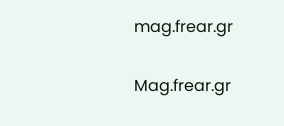mag.frear.gr

Mag.frear.gr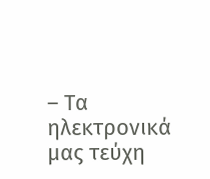– Τα ηλεκτρονικά μας τεύχη